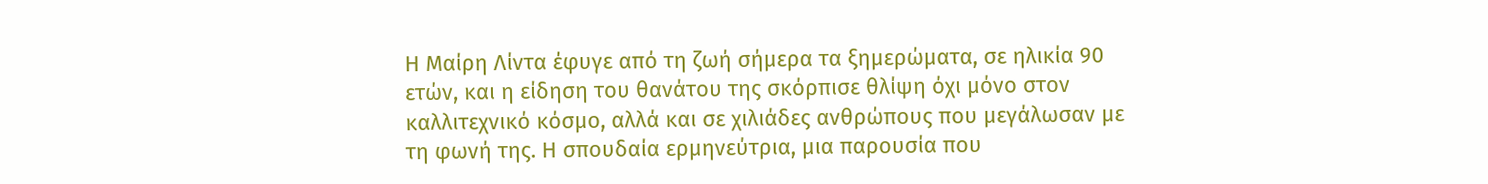Η Μαίρη Λίντα έφυγε από τη ζωή σήμερα τα ξημερώματα, σε ηλικία 90 ετών, και η είδηση του θανάτου της σκόρπισε θλίψη όχι μόνο στον καλλιτεχνικό κόσμο, αλλά και σε χιλιάδες ανθρώπους που μεγάλωσαν με τη φωνή της. Η σπουδαία ερμηνεύτρια, μια παρουσία που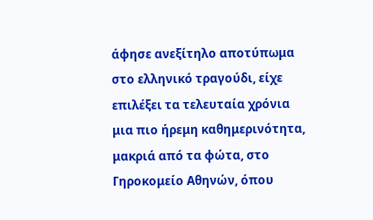άφησε ανεξίτηλο αποτύπωμα στο ελληνικό τραγούδι, είχε επιλέξει τα τελευταία χρόνια μια πιο ήρεμη καθημερινότητα, μακριά από τα φώτα, στο Γηροκομείο Αθηνών, όπου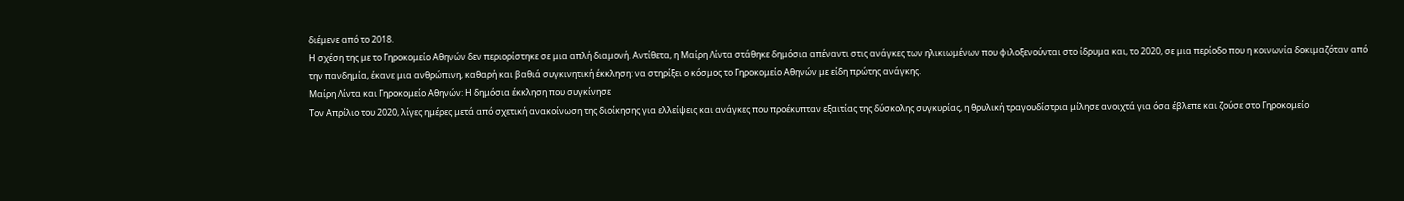διέμενε από το 2018.
Η σχέση της με το Γηροκομείο Αθηνών δεν περιορίστηκε σε μια απλή διαμονή. Αντίθετα, η Μαίρη Λίντα στάθηκε δημόσια απέναντι στις ανάγκες των ηλικιωμένων που φιλοξενούνται στο ίδρυμα και, το 2020, σε μια περίοδο που η κοινωνία δοκιμαζόταν από την πανδημία, έκανε μια ανθρώπινη, καθαρή και βαθιά συγκινητική έκκληση: να στηρίξει ο κόσμος το Γηροκομείο Αθηνών με είδη πρώτης ανάγκης.
Μαίρη Λίντα και Γηροκομείο Αθηνών: Η δημόσια έκκληση που συγκίνησε
Τον Απρίλιο του 2020, λίγες ημέρες μετά από σχετική ανακοίνωση της διοίκησης για ελλείψεις και ανάγκες που προέκυπταν εξαιτίας της δύσκολης συγκυρίας, η θρυλική τραγουδίστρια μίλησε ανοιχτά για όσα έβλεπε και ζούσε στο Γηροκομείο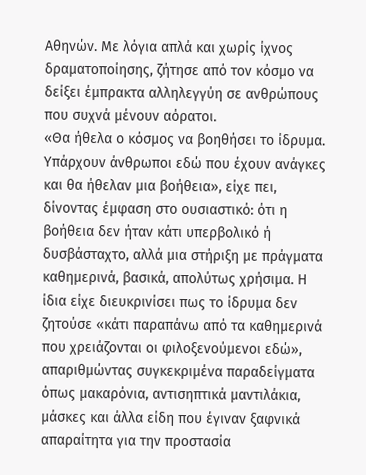Αθηνών. Με λόγια απλά και χωρίς ίχνος δραματοποίησης, ζήτησε από τον κόσμο να δείξει έμπρακτα αλληλεγγύη σε ανθρώπους που συχνά μένουν αόρατοι.
«Θα ήθελα ο κόσμος να βοηθήσει το ίδρυμα. Υπάρχουν άνθρωποι εδώ που έχουν ανάγκες και θα ήθελαν μια βοήθεια», είχε πει, δίνοντας έμφαση στο ουσιαστικό: ότι η βοήθεια δεν ήταν κάτι υπερβολικό ή δυσβάσταχτο, αλλά μια στήριξη με πράγματα καθημερινά, βασικά, απολύτως χρήσιμα. Η ίδια είχε διευκρινίσει πως το ίδρυμα δεν ζητούσε «κάτι παραπάνω από τα καθημερινά που χρειάζονται οι φιλοξενούμενοι εδώ», απαριθμώντας συγκεκριμένα παραδείγματα όπως μακαρόνια, αντισηπτικά μαντιλάκια, μάσκες και άλλα είδη που έγιναν ξαφνικά απαραίτητα για την προστασία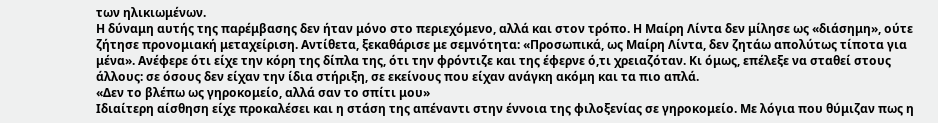των ηλικιωμένων.
Η δύναμη αυτής της παρέμβασης δεν ήταν μόνο στο περιεχόμενο, αλλά και στον τρόπο. Η Μαίρη Λίντα δεν μίλησε ως «διάσημη», ούτε ζήτησε προνομιακή μεταχείριση. Αντίθετα, ξεκαθάρισε με σεμνότητα: «Προσωπικά, ως Μαίρη Λίντα, δεν ζητάω απολύτως τίποτα για μένα». Ανέφερε ότι είχε την κόρη της δίπλα της, ότι την φρόντιζε και της έφερνε ό,τι χρειαζόταν. Κι όμως, επέλεξε να σταθεί στους άλλους: σε όσους δεν είχαν την ίδια στήριξη, σε εκείνους που είχαν ανάγκη ακόμη και τα πιο απλά.
«Δεν το βλέπω ως γηροκομείο, αλλά σαν το σπίτι μου»
Ιδιαίτερη αίσθηση είχε προκαλέσει και η στάση της απέναντι στην έννοια της φιλοξενίας σε γηροκομείο. Με λόγια που θύμιζαν πως η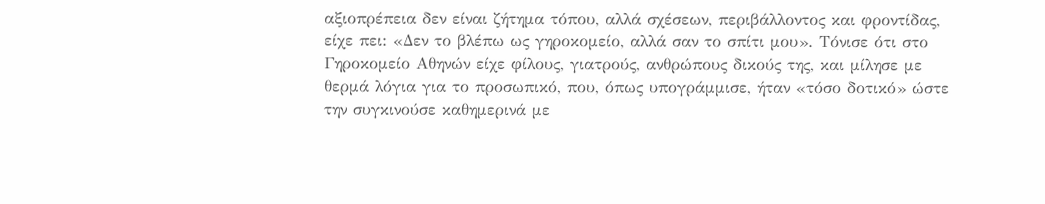αξιοπρέπεια δεν είναι ζήτημα τόπου, αλλά σχέσεων, περιβάλλοντος και φροντίδας, είχε πει: «Δεν το βλέπω ως γηροκομείο, αλλά σαν το σπίτι μου». Τόνισε ότι στο Γηροκομείο Αθηνών είχε φίλους, γιατρούς, ανθρώπους δικούς της, και μίλησε με θερμά λόγια για το προσωπικό, που, όπως υπογράμμισε, ήταν «τόσο δοτικό» ώστε την συγκινούσε καθημερινά με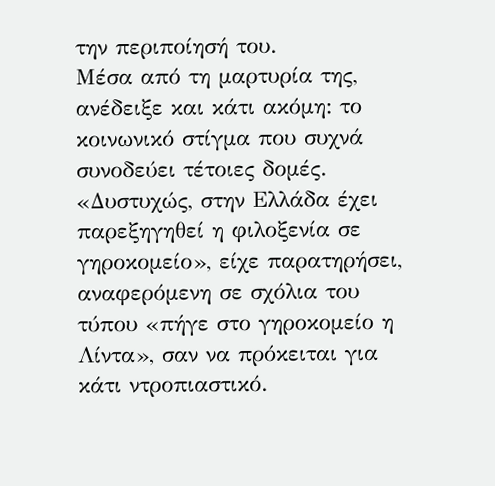την περιποίησή του.
Μέσα από τη μαρτυρία της, ανέδειξε και κάτι ακόμη: το κοινωνικό στίγμα που συχνά συνοδεύει τέτοιες δομές. «Δυστυχώς, στην Ελλάδα έχει παρεξηγηθεί η φιλοξενία σε γηροκομείο», είχε παρατηρήσει, αναφερόμενη σε σχόλια του τύπου «πήγε στο γηροκομείο η Λίντα», σαν να πρόκειται για κάτι ντροπιαστικό.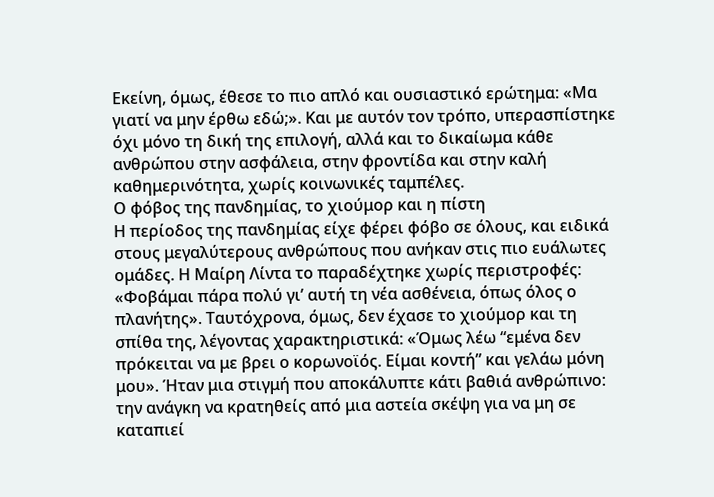Εκείνη, όμως, έθεσε το πιο απλό και ουσιαστικό ερώτημα: «Μα γιατί να μην έρθω εδώ;». Και με αυτόν τον τρόπο, υπερασπίστηκε όχι μόνο τη δική της επιλογή, αλλά και το δικαίωμα κάθε ανθρώπου στην ασφάλεια, στην φροντίδα και στην καλή καθημερινότητα, χωρίς κοινωνικές ταμπέλες.
Ο φόβος της πανδημίας, το χιούμορ και η πίστη
Η περίοδος της πανδημίας είχε φέρει φόβο σε όλους, και ειδικά στους μεγαλύτερους ανθρώπους που ανήκαν στις πιο ευάλωτες ομάδες. Η Μαίρη Λίντα το παραδέχτηκε χωρίς περιστροφές: «Φοβάμαι πάρα πολύ γι’ αυτή τη νέα ασθένεια, όπως όλος ο πλανήτης». Ταυτόχρονα, όμως, δεν έχασε το χιούμορ και τη σπίθα της, λέγοντας χαρακτηριστικά: «Όμως λέω “εμένα δεν πρόκειται να με βρει ο κορωνοϊός. Είμαι κοντή” και γελάω μόνη μου». Ήταν μια στιγμή που αποκάλυπτε κάτι βαθιά ανθρώπινο: την ανάγκη να κρατηθείς από μια αστεία σκέψη για να μη σε καταπιεί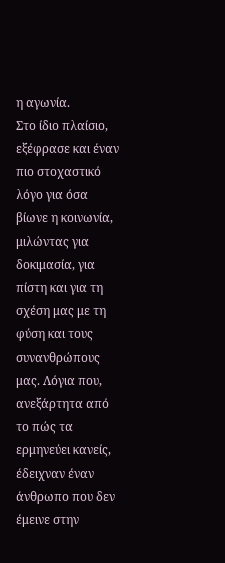η αγωνία.
Στο ίδιο πλαίσιο, εξέφρασε και έναν πιο στοχαστικό λόγο για όσα βίωνε η κοινωνία, μιλώντας για δοκιμασία, για πίστη και για τη σχέση μας με τη φύση και τους συνανθρώπους μας. Λόγια που, ανεξάρτητα από το πώς τα ερμηνεύει κανείς, έδειχναν έναν άνθρωπο που δεν έμεινε στην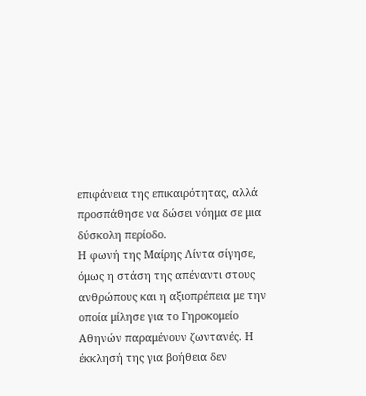επιφάνεια της επικαιρότητας, αλλά προσπάθησε να δώσει νόημα σε μια δύσκολη περίοδο.
Η φωνή της Μαίρης Λίντα σίγησε, όμως η στάση της απέναντι στους ανθρώπους και η αξιοπρέπεια με την οποία μίλησε για το Γηροκομείο Αθηνών παραμένουν ζωντανές. Η έκκλησή της για βοήθεια δεν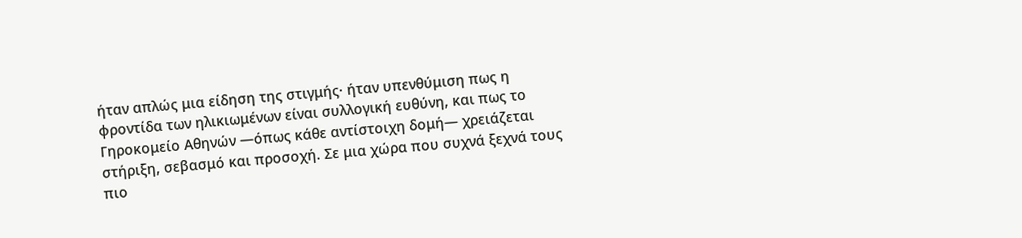ήταν απλώς μια είδηση της στιγμής· ήταν υπενθύμιση πως η φροντίδα των ηλικιωμένων είναι συλλογική ευθύνη, και πως το Γηροκομείο Αθηνών —όπως κάθε αντίστοιχη δομή— χρειάζεται στήριξη, σεβασμό και προσοχή. Σε μια χώρα που συχνά ξεχνά τους πιο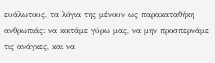ευάλωτους, τα λόγια της μένουν ως παρακαταθήκη ανθρωπιάς: να κοιτάμε γύρω μας, να μην προσπερνάμε τις ανάγκες, και να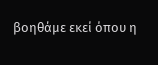βοηθάμε εκεί όπου η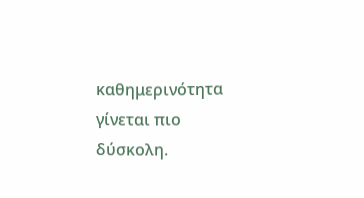καθημερινότητα γίνεται πιο δύσκολη.